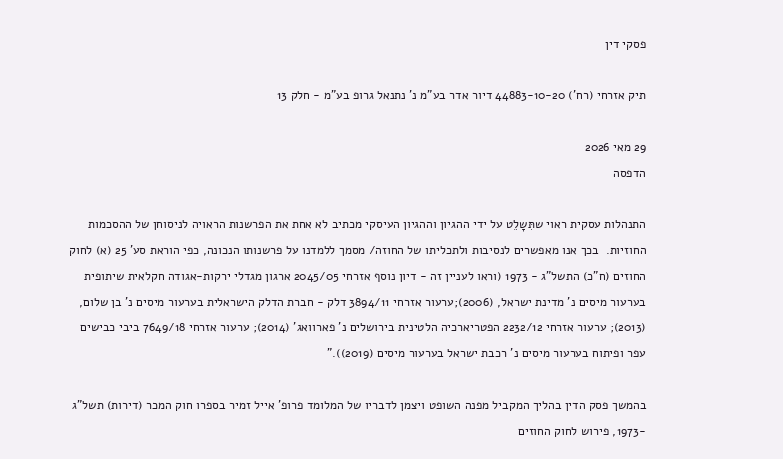פסקי דין

תיק אזרחי (רח') 44883-10-20 דיור אדר בע"מ נ' נתנאל גרופ בע"מ - חלק 13

29 מאי 2026
הדפסה

התנהלות עסקית ראוי שתִּשָלֵט על ידי ההגיון וההגיון העיסקי מכתיב לא אחת את הפרשנות הראויה לניסוחן של ההסכמות החוזיות.  בכך אנו מאפשרים לנסיבות ולתכליתו של החוזה/ מסמך ללמדנו על פרשנותו הנכונה, כפי הוראת סע' 25 (א) לחוק החוזים (ח"כ) התשל"ג - 1973 (וראו לעניין זה - דיון נוסף אזרחי 2045/05 ארגון מגדלי ירקות-אגודה חקלאית שיתופית בערעור מיסים נ' מדינת ישראל, (2006);ערעור אזרחי 3894/11 דלק - חברת הדלק הישראלית בערעור מיסים נ' בן שלום, (2013); ערעור אזרחי 2232/12 הפטריארכיה הלטינית בירושלים נ' פארוואג' (2014); ערעור אזרחי 7649/18 ביבי כבישים עפר ופיתוח בערעור מיסים נ' רכבת ישראל בערעור מיסים (2019))."

בהמשך פסק הדין בהליך המקביל מפנה השופט ויצמן לדבריו של המלומד פרופ' אייל זמיר בספרו חוק המכר (דירות) תשל"ג -1973, פירוש לחוק החוזים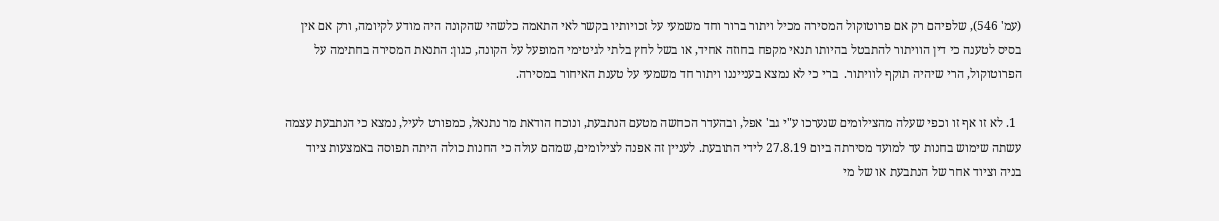(עמ' 546), שלפיהם רק אם פרוטוקול המסירה מכיל ויתור ברור וחד משמעי על זכויותיו בקשר לאי התאמה כלשהי שהקונה היה מודע לקיומה, ורק אם אין בסיס לטענה כי דין הוויתור להתבטל בהיותו תנאי מקפח בחוזה אחיד, או בשל לחץ בלתי לגיטימי המופעל על הקונה, כגון: התנאת המסירה בחתימה על הפרוטוקול, הרי שיהיה תוקף לוויתור.  ברי כי לא נמצא בענייננו ויתור חד משמעי על טענת האיחור במסירה.

  1. לא זו אף זו וכפי שעלה מהצילומים שנערכו ע"י גב' אפל, ובהעדר הכחשה מטעם הנתבעת, ונוכח הודאת מר נתנאל, כמפורט לעיל, נמצא כי הנתבעת עצמה עשתה שימוש בחנות עד למועד מסירתה ביום 27.8.19 לידי התובעת. לעניין זה אפנה לצילומים, שמהם עולה כי החנות כולה היתה תפוסה באמצעות ציוד בניה וציוד אחר של הנתבעת או של מי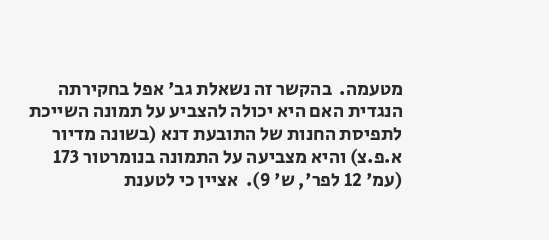מטעמה.  בהקשר זה נשאלת גב' אפל בחקירתה הנגדית האם היא יכולה להצביע על תמונה השייכת לתפיסת החנות של התובעת דנא (בשונה מדיור א.פ.צ) והיא מצביעה על התמונה בנומרטור 173 (עמ' 12 לפר', ש' 9).  אציין כי לטענת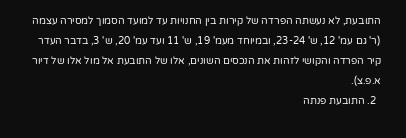התובעת, לא נעשתה הפרדה של קירות בין החנויות עד למועד הסמוך למסירה עצמה (ר' גם עמ' 12, ש' 23-24, ובמיוחד מעמ' 19, ש' 11 ועד עמ' 20, ש' 3, בדבר העדר קיר הפרדה והקושי לזהות את הנכסים השונים, אלו של התובעת אל מול אלו של דיור א.פ.צ).
  2. התובעת פנתה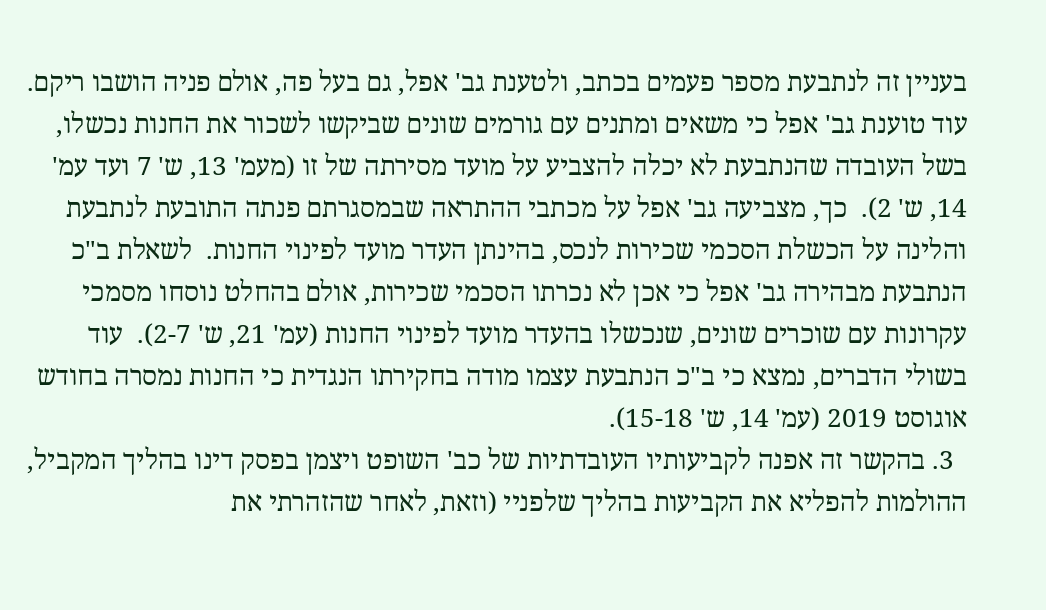בעניין זה לנתבעת מספר פעמים בכתב, ולטענת גב' אפל, גם בעל פה, אולם פניה הושבו ריקם. עוד טוענת גב' אפל כי משאים ומתנים עם גורמים שונים שביקשו לשכור את החנות נכשלו, בשל העובדה שהנתבעת לא יכלה להצביע על מועד מסירתה של זו (מעמ' 13, ש' 7 ועד עמ' 14, ש' 2).  כך, מצביעה גב' אפל על מכתבי ההתראה שבמסגרתם פנתה התובעת לנתבעת והלינה על הכשלת הסכמי שכירות לנכס, בהינתן העדר מועד לפינוי החנות.  לשאלת ב"כ הנתבעת מבהירה גב' אפל כי אכן לא נכרתו הסכמי שכירות, אולם בהחלט נוסחו מסמכי עקרונות עם שוכרים שונים, שנכשלו בהעדר מועד לפינוי החנות (עמ' 21, ש' 2-7).  עוד בשולי הדברים, נמצא כי ב"כ הנתבעת עצמו מודה בחקירתו הנגדית כי החנות נמסרה בחודש אוגוסט 2019 (עמ' 14, ש' 15-18).
  3. בהקשר זה אפנה לקביעותיו העובדתיות של כב' השופט ויצמן בפסק דינו בהליך המקביל, ההולמות להפליא את הקביעות בהליך שלפניי (וזאת, לאחר שהזהרתי את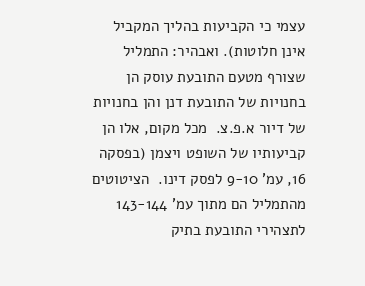עצמי כי הקביעות בהליך המקביל אינן חלוטות). ואבהיר: התמליל שצורף מטעם התובעת עוסק הן בחנויות של התובעת דנן והן בחנויות של דיור א.פ.צ.  מכל מקום, אלו הן קביעותיו של השופט ויצמן (בפסקה 16, עמ' 9-10 לפסק דינו.  הציטוטים מהתמליל הם מתוך עמ' 143-144 לתצהירי התובעת בתיק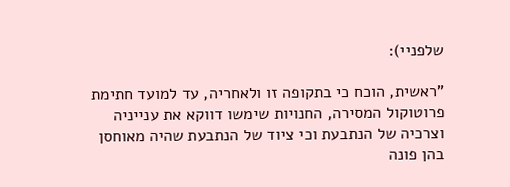שלפניי):

"ראשית, הוכח כי בתקופה זו ולאחריה, עד למועד חתימת פרוטוקול המסירה, החנויות שימשו דווקא את ענייניה וצרכיה של הנתבעת וכי ציוד של הנתבעת שהיה מאוחסן בהן פונה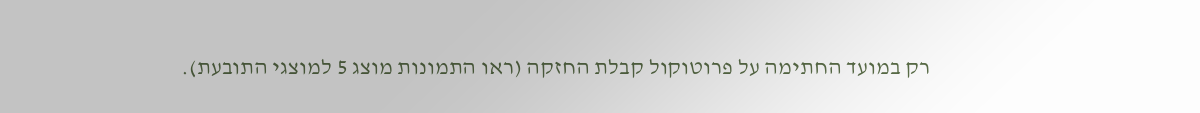רק במועד החתימה על פרוטוקול קבלת החזקה (ראו התמונות מוצג 5 למוצגי התובעת).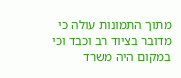מתוך התמונות עולה כי מדובר בציוד רב וכבד וכי במקום היה משרד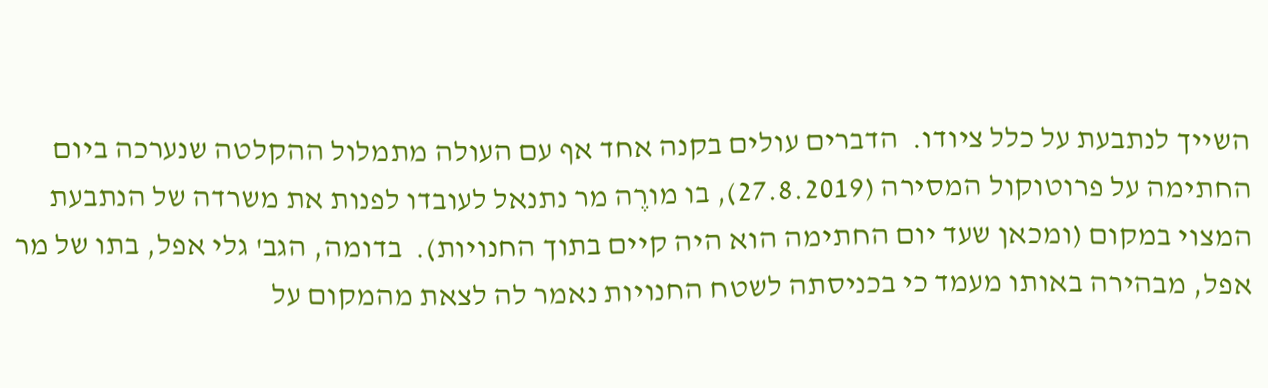השייך לנתבעת על כלל ציודו.  הדברים עולים בקנה אחד אף עם העולה מתמלול ההקלטה שנערכה ביום החתימה על פרוטוקול המסירה (27.8.2019), בו מורֶה מר נתנאל לעובדו לפנות את משרדה של הנתבעת המצוי במקום (ומכאן שעד יום החתימה הוא היה קיים בתוך החנויות).  בדומה, הגב' גלי אפל, בתו של מר אפל, מבהירה באותו מעמד כי בכניסתה לשטח החנויות נאמר לה לצאת מהמקום על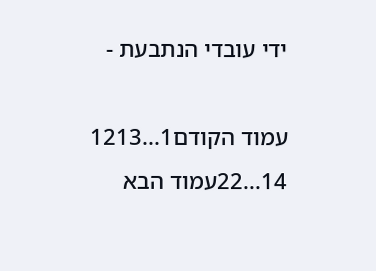ידי עובדי הנתבעת -

עמוד הקודם1...1213
14...22עמוד הבא